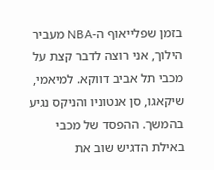בזמן שפלייאוף ה-NBA מעביר הילוך, אני רוצה לדבר קצת על מכבי תל אביב דווקא. למיאמי, שיקאגו, סן אנטוניו והניקס נגיע בהמשך. ההפסד של מכבי באילת הדגיש שוב את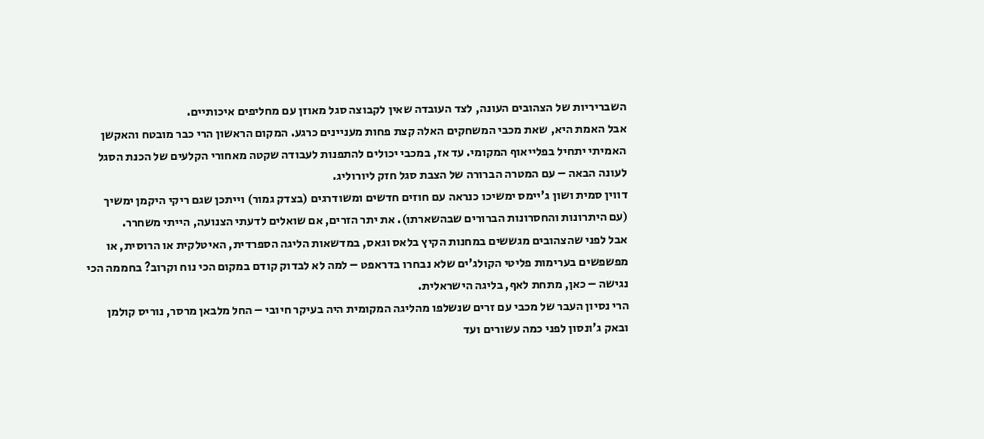השבריריות של הצהובים העונה, לצד העובדה שאין לקבוצה סגל מאוזן עם מחליפים איכותיים.
אבל האמת היא, שאת מכבי המשחקים האלה קצת פחות מעניינים כרגע. המקום הראשון הרי כבר מובטח והאקשן האמיתי יתחיל בפלייאוף המקומי. עד אז, במכבי יכולים להתפנות לעבודה שקטה מאחורי הקלעים של הכנת הסגל לעונה הבאה – עם המטרה הברורה של הצבת סגל חזק ליורוליג.
דווין סמית ושון ג'יימס ימשיכו כנראה עם חוזים חדשים ומשודרגים (בצדק גמור) וייתכן שגם ריקי היקמן ימשיך (עם היתרונות והחסרונות הברורים שבהשארתו). את יתר הזרים, אם שואלים לדעתי הצנועה, הייתי משחרר.
אבל לפני שהצהובים מגששים במחנות הקיץ בלאס וגאס, במדשאות הליגה הספרדית, האיטלקית או הרוסית, או מפשפשים בערימות פליטי הקולג'ים שלא נבחרו בדראפט – למה לא לבדוק קודם במקום הכי נוח וקרוב? בחממה הכי נגישה – כאן, מתחת לאף, בליגה הישראלית.
הרי נסיון העבר של מכבי עם זרים שנשלפו מהליגה המקומית היה בעיקר חיובי – החל מלבאן מרסר, נוריס קולמן ובאק ג'ונסון לפני כמה עשורים ועד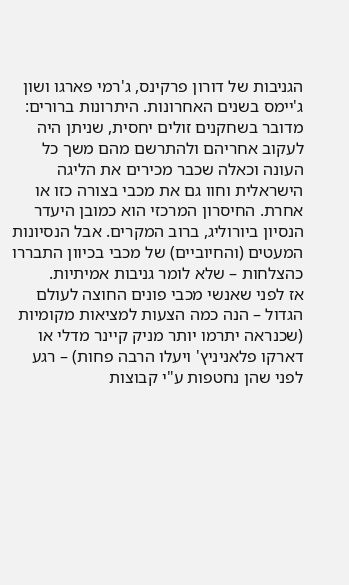הגניבות של דורון פרקינס, ג'רמי פארגו ושון ג'יימס בשנים האחרונות. היתרונות ברורים: מדובר בשחקנים זולים יחסית, שניתן היה לעקוב אחריהם ולהתרשם מהם משך כל העונה וכאלה שכבר מכירים את הליגה הישראלית וחוו גם את מכבי בצורה כזו או אחרת. החיסרון המרכזי הוא כמובן היעדר הנסיון ביורוליג, ברוב המקרים. אבל הנסיונות המעטים (והחיוביים) של מכבי בכיוון התבררו כהצלחות – שלא לומר גניבות אמיתיות.
אז לפני שאנשי מכבי פונים החוצה לעולם הגדול – הנה כמה הצעות למציאות מקומיות (שכנראה יתרמו יותר מניק קיינר מדלי או דארקו פלאניניץ' ויעלו הרבה פחות) – רגע לפני שהן נחטפות ע"י קבוצות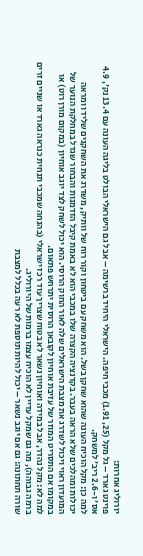יורוליג אחרות:
פוינט גארד – גל מקל (25, 1.91) מכבי חיפה. הישראלי היחיד ברשימה – אבל גם הישראלי הבולט בליגה העונה עם 13.4 נק', 4.9 אס' ו-2.6 ריב' למשחק.
למה כן: מקל הוכיח העונה שהוא שחקן בשל. הוא משחק עם ביטחון וקור רוח של וותיק, משדרג את השחקנים שלידו ומראה יכולות ומהלכים שלא הראה בעבר. בקדנציה הקצרה שלו במכבי הוא לא באמת קיבל הזדמנות והבחור שגדל במחלקת הנוער של המועדון ראוי ויכול לשדרג את מצבת הישראלים שלה לאור החוק הרוסי. הוא יכול לשחק לצד יוגב אוחיון (במקום מורן רוט) או במקומו אם התסריט המוזר של עזיבת אוחיון לקובאן הרוסית יתרחש פתאום.
למה לא: מקל נהדר, אבל במידה ואוחיון נשאר לא בטוח שצריך עוד רכז ישראלי (בהנחה שמכבי תנחית כנראה גארד או שניים זרים ברמה גבוהה), מה גם שמקל עדיין לא הוכיח עצמו ברמות של היורוליג.
שורה תחתונה: גם אם יוגב נשאר – יכול להיות תוספת לא רעה בכלל למצבת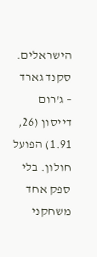הישראלים.
סקנד גארד – ג'רום דייסון (26, 1.91) הפועל חולון. בלי ספק אחד משחקני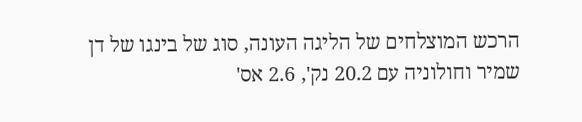הרכש המוצלחים של הליגה העונה, סוג של בינגו של דן שמיר וחולוניה עם 20.2 נק', 2.6 אס'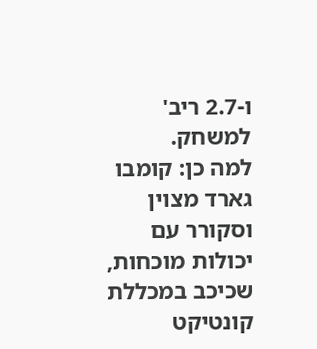ו-2.7 ריב' למשחק.
למה כן: קומבו גארד מצוין וסקורר עם יכולות מוכחות, שכיכב במכללת קונטיקט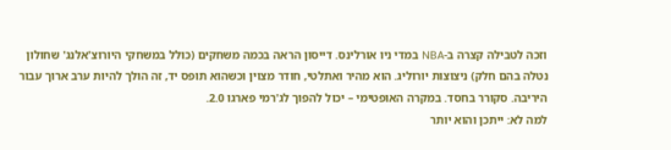וזכה לטבילה קצרה ב-NBA במדי ניו אורלינס. דייסון הראה בכמה משחקים (כולל במשחקי היורוצ'אלנג' שחולון נטלה בהם חלק) ניצוצות יורוליג. הוא מהיר ואתלטי, חודר מצוין וכשהוא תופס יד, זה הולך להיות ערב ארוך עבור היריבה. סקורר בחסד. במקרה האופטימי – יכול להפוך לג'רמי פארגו 2.0.
למה לא: ייתכן והוא יותר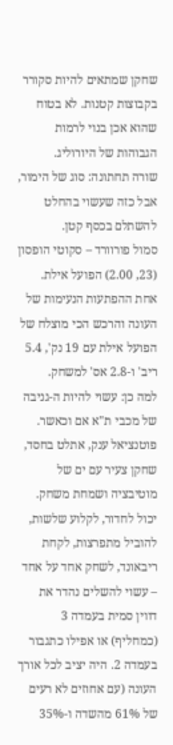שחקן שמתאים להיות סקורר בקבוצות קטנות. לא בטוח שהוא אכן בנוי לרמות הגבוהות של היורוליג.
שורה תחתונה: סוג של הימור, אבל כזה שעשוי בהחלט להשתלם בכסף קטן.
סמול פורוורד – סקוטי הופסון (23, 2.00) הפועל אילת. אחת ההפתעות הנעימות של העונה והרכש הכי מוצלח של הפועל אילת עם 19 נק', 5.4 ריב' ו-2.8 אס' למשחק.
למה כן: עשוי להיות ה-גניבה של מכבי ת"א אם וכאשר. פוטנציאל ענק, אתלט בחסד, שחקן צעיר עם ים של מוטיבציה ושמחת משחק. יכול לחדור, לקלוע שלשות, להוביל מתפרצות, לקחת ריבאונד, לשחק אחד על אחד – עשוי להשלים נהדר את דווין סמית בעמדה 3 (כמחליף) או אפילו כתגבור בעמדה 2. היה יציב לכל אורך העונה (עם אחוזים לא רעים של 61% מהשדה ו-35%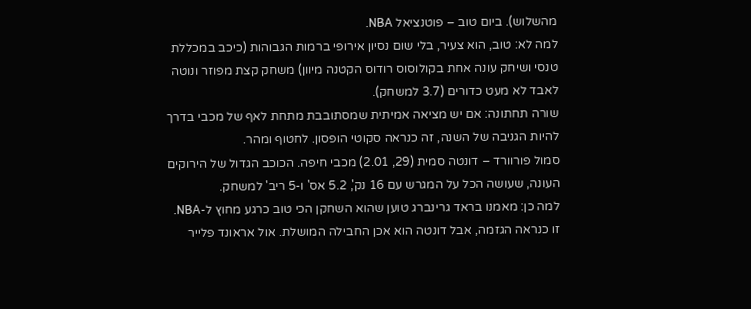מהשלוש). ביום טוב – פוטנציאל NBA.
למה לא: טוב, הוא צעיר, בלי שום נסיון אירופי ברמות הגבוהות (כיכב במכללת טנסי ושיחק עונה אחת בקולוסוס רודוס הקטנה מיוון) משחק קצת מפוזר ונוטה לאבד לא מעט כדורים (3.7 למשחק).
שורה תחתונה: אם יש מציאה אמיתית שמסתובבת מתחת לאף של מכבי בדרך להיות הגניבה של השנה, זה כנראה סקוטי הופסון. לחטוף ומהר.
סמול פורוורד – דונטה סמית (29, 2.01) מכבי חיפה. הכוכב הגדול של הירוקים העונה, שעושה הכל על המגרש עם 16 נק', 5.2 אס' ו-5 ריב' למשחק.
למה כן: מאמנו בראד גרינברג טוען שהוא השחקן הכי טוב כרגע מחוץ ל-NBA. זו כנראה הגזמה, אבל דונטה הוא אכן החבילה המושלת. אול אראונד פלייר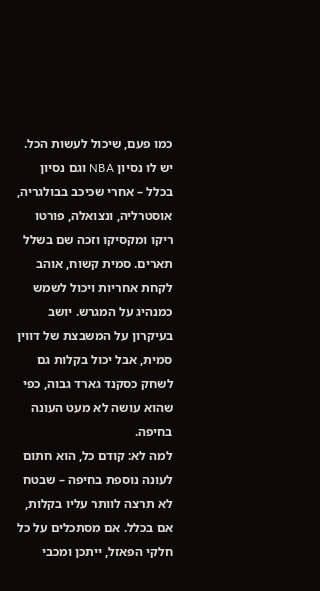כמו פעם, שיכול לעשות הכל. יש לו נסיון NBA וגם נסיון בכלל – אחרי שכיכב בבולגריה, אוסטרליה, ונצואלה, פורטו ריקו ומקסיקו וזכה שם בשלל תארים. סמית קשוח, אוהב לקחת אחריות ויכול לשמש כמנהיג על המגרש. יושב בעיקרון על המשבצת של דווין סמית, אבל יכול בקלות גם לשחק כסקנד גארד גבוה, כפי שהוא עושה לא מעט העונה בחיפה.
למה לא: קודם כל, הוא חתום לעונה נוספת בחיפה – שבטח לא תרצה לוותר עליו בקלות, אם בכלל. אם מסתכלים על כל חלקי הפאזל, ייתכן ומכבי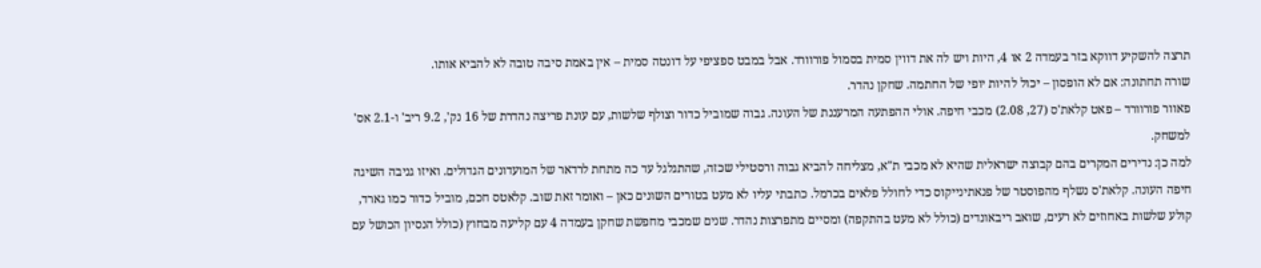תרצה להשקיע דווקא בזר בעמדה 2 או 4, היות ויש לה את דווין סמית בסמול פורוורד. אבל במבט ספציפי על דונטה סמית – אין באמת סיבה טובה לא להביא אותו.
שורה תחתונה: אם לא הופסון – יכול להיות יופי של החתמה. שחקן נהדר.
פאוור פורוורד – פאט קלאת'ס (27, 2.08) מכבי חיפה. אולי ההפתעה המרעננת של העונה. גבוה שמוביל כדור וצולף שלשות, עם עונת פריצה נהדרת של 16 נק', 9.2 ריב' ו-2.1 אס' למשחק.
למה כן: נדירים המקרים בהם קבוצה ישראלית שהיא לא מכבי ת"א, מצליחה להביא גבוה ורסטילי שכזה, שהתגלגל עד כה מתחת לרדאר של המועדונים הגדולים. ואיזו גניבה השיגה חיפה העונה. קלאת'ס נשלף מהפוסטר של פנאתינייקוס כדי לחולל פלאים בכרמל. כתבתי עליו לא מעט בטורים השונים כאן – ואומר זאת שוב. קלאטס חכם, מוביל כדור כמו גארד, קולע שלשות באחוזים לא רעים, שואב ריבאונדים (כולל לא מעט בהתקפה) ומסיים מתפרצות נהדר. שנים שמכבי מחפשת שחקן בעמדה 4 עם קליעה מבחוץ (כולל הנסיון הכושל עם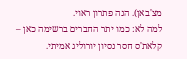מצ'באן). הנה פתרון ראוי.
למה לא: כמו יתר החברים ברשימה כאן – קלאת'ס חסר נסיון יורוליג אמיתי.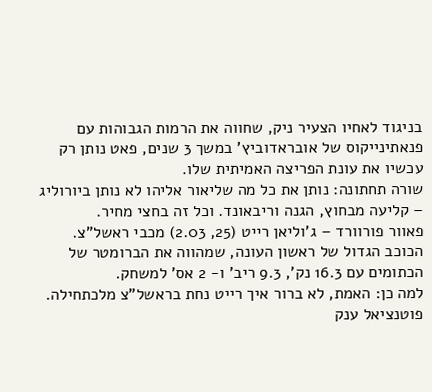בניגוד לאחיו הצעיר ניק, שחווה את הרמות הגבוהות עם פנאתינייקוס של אובראדוביץ' במשך 3 שנים, פאט נותן רק עכשיו את עונת הפריצה האמיתית שלו.
שורה תחתונה: נותן את כל מה שליאור אליהו לא נותן ביורוליג – קליעה מבחוץ, הגנה וריבאונד. וכל זה בחצי מחיר.
פאוור פורוורד – ג'וליאן רייט (25, 2.03) מכבי ראשל"צ. הכוכב הגדול של ראשון העונה, שמהווה את הברומטר של הכתומים עם 16.3 נק', 9.3 ריב' ו- 2 אס' למשחק.
למה כן: האמת, לא ברור איך רייט נחת בראשל"צ מלכתחילה. פוטנציאל ענק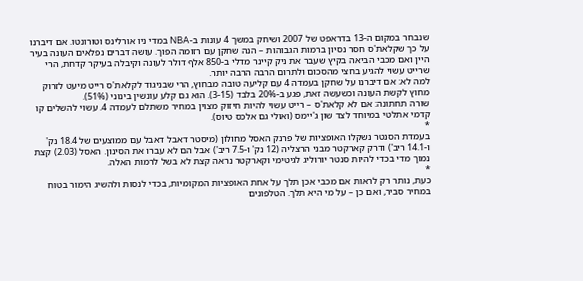שנבחר במקום ה-13 בדראפט של 2007 ושיחק במשך 4 עונות ב-NBA במדי ניו אורלינס וטורונטו. אם דיברנו על כך שקלאת'ס חסר נסיון ברמות הגבוהות – הנה שחקן עם רזומה הפוך. עושה דברים נפלאים העונה בעיר היין ואם מכבי הביאה בקיץ שעבר את ניק קיינר מדלי ב-850 אלף דולר לעונה וקיבלה בעיקר קדחת, הרי שרייט עשוי להגיע בחצי מהסכום ולתרום הרבה הרבה יותר.
למה לא: אם דיברנו על שחקן בעמדה 4 עם קליעה טובה מבחוץ, הרי שבניגוד לקלאת'ס רייט מיעט לזרוק מחוץ לקשת העונה וכשעשה זאת, פגע ב-20% בלבד (3-15). הוא גם קלע עונשין בינוני (51%).
שורה תחתונה: אם לא קלאת'ס – רייט עשוי להיות חיזוק מצוין במחיר משתלם לעמדה 4. עשוי להשלים קו קדמי אתלטי במיוחד לצד שון ג'יימס (ואולי גם אלכס טיוס).
*
בעמדת הסנטר נשקלו האופציות של פרנק האסל מחולון (מיסטר דאבל דאבל עם ממוצעים של 18.4 נק' ו-14.1 ריב') ודרק קארקטר מבני הרצליה (12 נק' ו-7.5 ריב') אבל הם לא עברו את הסינון. האסל (2.03) קצת נמוך מדי בכדי להיות סנטר יורוליג לגיטימי וקארקטר נראה קצת לא בשל לרמות האלה.
*
כעת, נותר רק לראות אם מכבי אכן תלך על אחת האופציות המקומיות, בכדי לנסות ולהשיג הימור בטוח במחיר סביר, ואם כן – על מי היא תלך. הטלפונים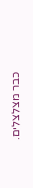כבר מצלצלים.